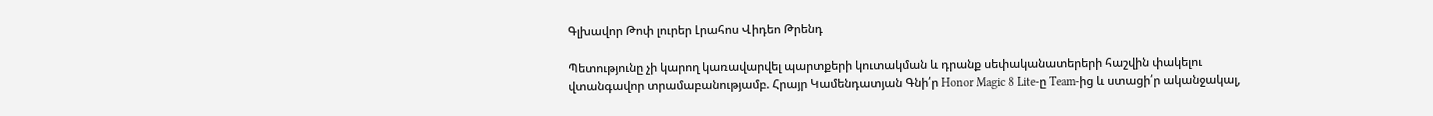Գլխավոր Թոփ լուրեր Լրահոս Վիդեո Թրենդ

Պետությունը չի կարող կառավարվել պարտքերի կուտակման և դրանք սեփականատերերի հաշվին փակելու վտանգավոր տրամաբանությամբ. Հրայր Կամենդատյան Գնի՛ր Honor Magic 8 Lite-ը Team-ից և ստացի՛ր ականջակալ,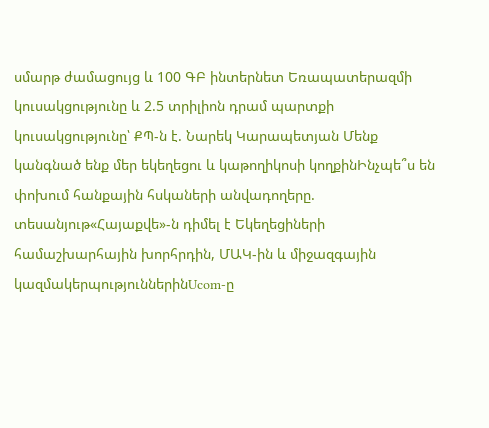սմարթ ժամացույց և 100 ԳԲ ինտերնետ Եռապատերազմի կուսակցությունը և 2.5 տրիլիոն դրամ պարտքի կուսակցությունը՝ ՔՊ-ն է. Նարեկ Կարապետյան Մենք կանգնած ենք մեր եկեղեցու և կաթողիկոսի կողքինԻնչպե՞ս են փոխում հանքային հսկաների անվադողերը. տեսանյութ«Հայաքվե»-ն դիմել է Եկեղեցիների համաշխարհային խորհրդին, ՄԱԿ-ին և միջազգային կազմակերպություններինUcom-ը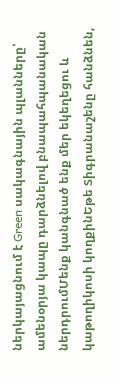ներկայացնում է Green սակագնային պլանները՝ ամենօրյա կապը դարձնելով բնապահպանական ներդրումՄենք կանգնած ենք մեր եկեղեցու և կաթողիկոսի կողքինԵթե Տիգրանաշենը հանձնեն,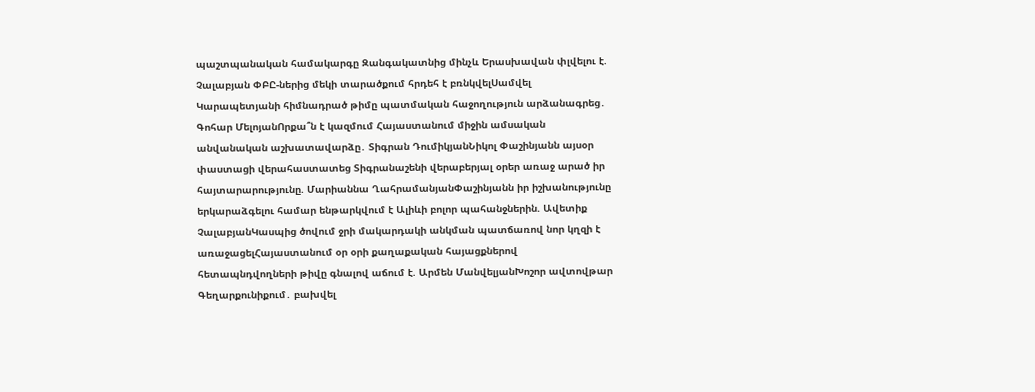պաշտպանական համակարգը Զանգակատնից մինչև Երասխավան փլվելու է. Չալաբյան ՓԲԸ-ներից մեկի տարածքում հրդեհ է բռնկվելՍամվել Կարապետյանի հիմնադրած թիմը պատմական հաջողություն արձանագրեց․ Գոհար ՄելոյանՈրքա՞ն է կազմում Հայաստանում միջին ամսական անվանական աշխատավարձը․ Տիգրան ԴումիկյանՆիկոլ Փաշինյանն այսօր փաստացի վերահաստատեց Տիգրանաշենի վերաբերյալ օրեր առաջ արած իր հայտարարությունը. Մարիաննա ՂահրամանյանՓաշինյանն իր իշխանությունը երկարաձգելու համար ենթարկվում է Ալիևի բոլոր պահանջներին. Ավետիք ՉալաբյանԿասպից ծովում ջրի մակարդակի անկման պատճառով նոր կղզի է առաջացելՀայաստանում օր օրի քաղաքական հայացքներով հետապնդվողների թիվը գնալով աճում է. Արմեն ՄանվելյանԽոշոր ավտովթար Գեղարքունիքում․ բախվել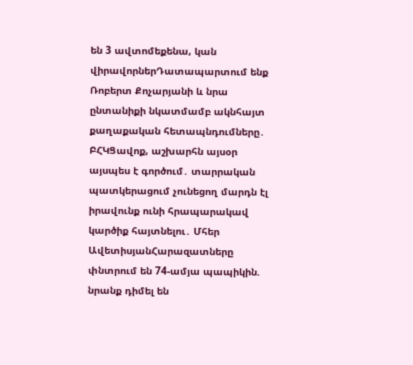են 3 ավտոմեքենա, կան վիրավորներԴատապարտում ենք Ռոբերտ Քոչարյանի և նրա ընտանիքի նկատմամբ ակնհայտ քաղաքական հետապնդումները․ ԲՀԿՑավոք, աշխարհն այսօր այսպես է գործում․ տարրական պատկերացում չունեցող մարդն էլ իրավունք ունի հրապարակավ կարծիք հայտնելու․ Մհեր ԱվետիսյանՀարազատները փնտրում են 74-ամյա պապիկին. նրանք դիմել են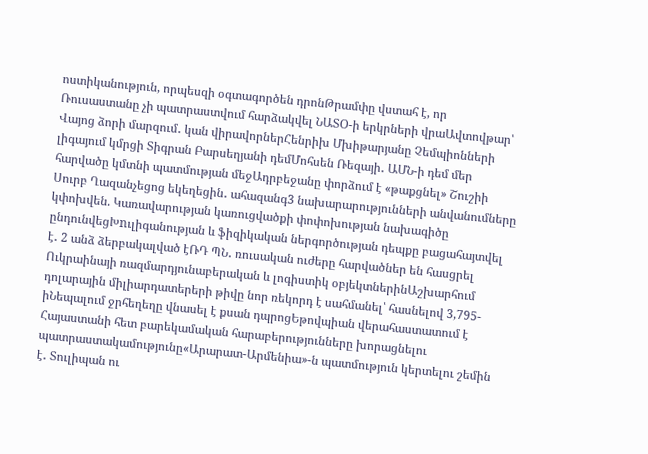ոստիկանություն, որպեսզի օգտագործեն դրոնԹրամփը վստահ է, որ Ռուսաստանը չի պատրաստվում հարձակվել ՆԱՏՕ-ի երկրների վրաԱվտովթար՝ Վայոց ձորի մարզում․ կան վիրավորներՀենրիխ Մխիթարյանը Չեմպիոնների լիգայում կմրցի Տիգրան Բարսեղյանի դեմՄոհսեն Ռեզայի․ ԱՄՆ-ի դեմ մեր հարվածը կմտնի պատմության մեջԱդրբեջանը փորձում է «թաքցնել» Շուշիի Սուրբ Ղազանչեցոց եկեղեցին․ ահազանգ3 նախարարությունների անվանումները կփոխվեն. Կառավարության կառուցվածքի փոփոխության նախագիծը ընդունվեցԽnւլիգանության և ֆիզիկական ներգործության դեպքը բացահայտվել է․ 2 անձ ձերբակալված էՌԴ ՊՆ․ ռուսական ուժերը հարվածներ են հասցրել Ուկրաինայի ռազմարդյունաբերական և լոգիստիկ օբյեկտներինԱշխարհում դոլարային միլիարդատերերի թիվը նոր ռեկորդ է սահմանել՝ հասնելով 3,795-իՆեպալում ջրհեղեղը վնասել է քսան դպրոցԵթովպիան վերահաստատում է Հայաստանի հետ բարեկամական հարաբերությունները խորացնելու պատրաստակամությունը«Արարատ-Արմենիա»-ն պատմություն կերտելու շեմին է․ Տուլիպան ու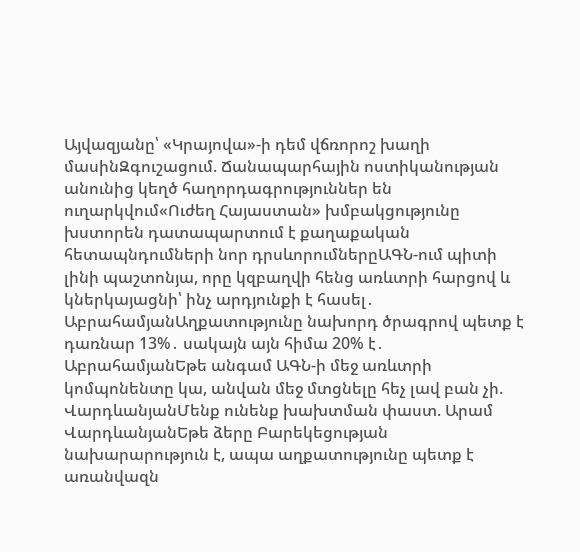Այվազյանը՝ «Կրայովա»-ի դեմ վճռորոշ խաղի մասինԶգուշացում. Ճանապարհային ոստիկանության անունից կեղծ հաղորդագրություններ են ուղարկվում«Ուժեղ Հայաստան» խմբակցությունը խստորեն դատապարտում է քաղաքական հետապնդումների նոր դրսևորումներըԱԳՆ-ում պիտի լինի պաշտոնյա, որը կզբաղվի հենց առևտրի հարցով և կներկայացնի՝ ինչ արդյունքի է հասել․ ԱբրահամյանԱղքատությունը նախորդ ծրագրով պետք է դառնար 13%․ սակայն այն հիմա 20% է․ ԱբրահամյանԵթե անգամ ԱԳՆ-ի մեջ առևտրի կոմպոնենտը կա, անվան մեջ մտցնելը հեչ լավ բան չի. ՎարդևանյանՄենք ունենք խախտման փաստ. Արամ ՎարդևանյանԵթե ձերը Բարեկեցության նախարարություն է, ապա աղքատությունը պետք է առանվազն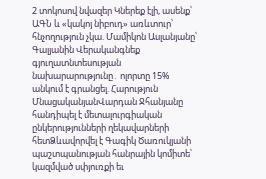2 տոկոսով նվազեր Կներեք էլի, ասենք՝ ԱԳՆ և «կակոյ նիբուդ» առևտուր՝ հնչողություն չկա. Մամիկոն Ասլանյանը՝ Գալյանին Վերականգնեք գյուղատնտեսության նախարարությունը․ ոլորտը 15% անկում է գրանցել. Հարություն ՄնացականյանՎարդան Ջհանյանը հանդիպել է մետալուրգիական ընկերությունների ղեկավարների հետՁևավորվել է Գագիկ Ծառուկյանի պաշտպանության հանրային կոմիտե՝ կազմված սփյուռքի եւ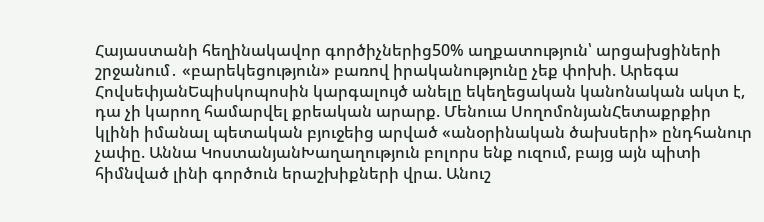Հայաստանի հեղինակավոր գործիչներից50% աղքատություն՝ արցախցիների շրջանում․ «բարեկեցություն» բառով իրականությունը չեք փոխի. Արեգա ՀովսեփյանԵպիսկոպոսին կարգալույծ անելը եկեղեցական կանոնական ակտ է, դա չի կարող համարվել քրեական արարք. Մենուա ՍողոմոնյանՀետաքրքիր կլինի իմանալ պետական բյուջեից արված «անօրինական ծախսերի» ընդհանուր չափը. Աննա ԿոստանյանԽաղաղություն բոլորս ենք ուզում, բայց այն պիտի հիմնված լինի գործուն երաշխիքների վրա. Անուշ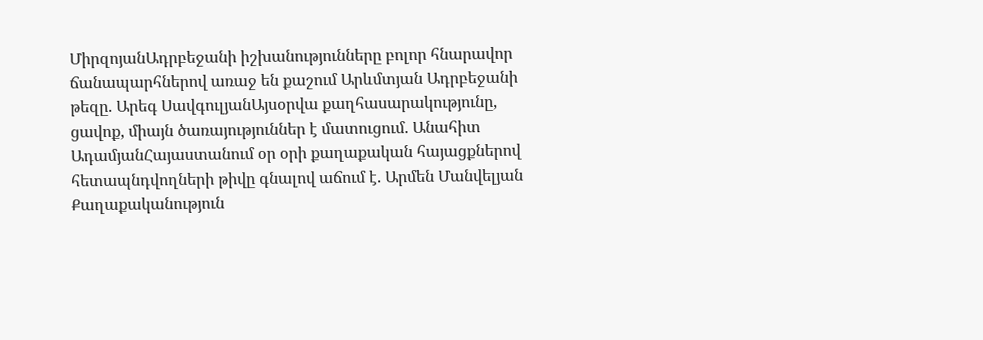ՄիրզոյանԱդրբեջանի իշխանությունները բոլոր հնարավոր ճանապարհներով առաջ են քաշում Արևմտյան Ադրբեջանի թեզը. Արեգ ՍավգուլյանԱյսօրվա քաղհասարակությունը, ցավոք, միայն ծառայություններ է մատուցում. Անահիտ ԱդամյանՀայաստանում օր օրի քաղաքական հայացքներով հետապնդվողների թիվը գնալով աճում է. Արմեն Մանվելյան
Քաղաքականություն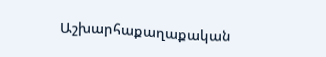Աշխարհաքաղաքական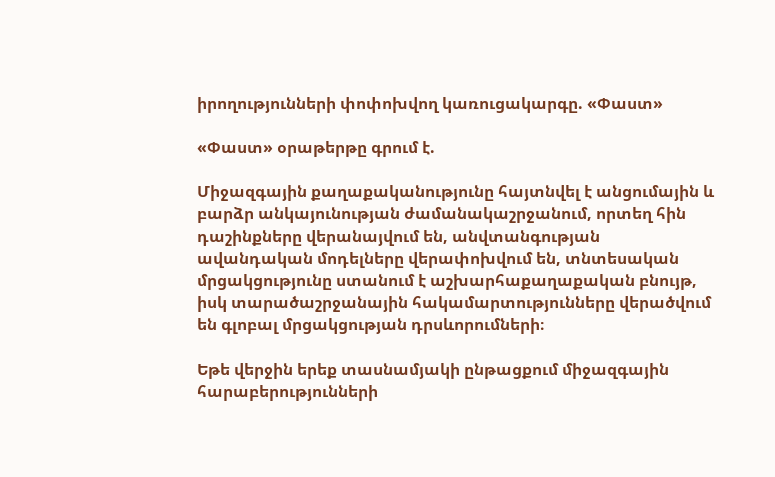իրողությունների փոփոխվող կառուցակարգը. «Փաստ»

«Փաստ» օրաթերթը գրում է.

Միջազգային քաղաքականությունը հայտնվել է անցումային և բարձր անկայունության ժամանակաշրջանում, որտեղ հին դաշինքները վերանայվում են, անվտանգության ավանդական մոդելները վերափոխվում են, տնտեսական մրցակցությունը ստանում է աշխարհաքաղաքական բնույթ, իսկ տարածաշրջանային հակամարտությունները վերածվում են գլոբալ մրցակցության դրսևորումների։

Եթե վերջին երեք տասնամյակի ընթացքում միջազգային հարաբերությունների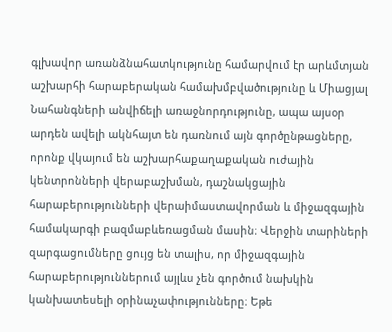գլխավոր առանձնահատկությունը համարվում էր արևմտյան աշխարհի հարաբերական համախմբվածությունը և Միացյալ Նահանգների անվիճելի առաջնորդությունը, ապա այսօր արդեն ավելի ակնհայտ են դառնում այն գործընթացները, որոնք վկայում են աշխարհաքաղաքական ուժային կենտրոնների վերաբաշխման, դաշնակցային հարաբերությունների վերաիմաստավորման և միջազգային համակարգի բազմաբևեռացման մասին։ Վերջին տարիների զարգացումները ցույց են տալիս, որ միջազգային հարաբերություններում այլևս չեն գործում նախկին կանխատեսելի օրինաչափությունները։ Եթե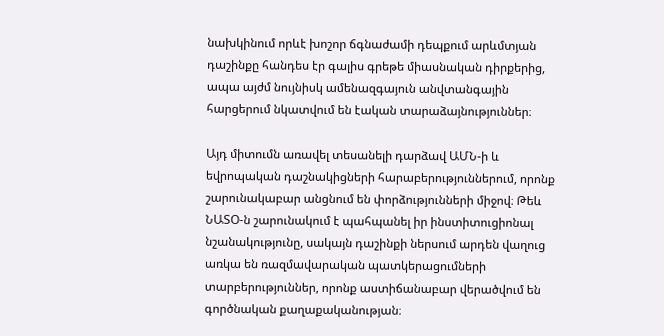նախկինում որևէ խոշոր ճգնաժամի դեպքում արևմտյան դաշինքը հանդես էր գալիս գրեթե միասնական դիրքերից, ապա այժմ նույնիսկ ամենազգայուն անվտանգային հարցերում նկատվում են էական տարաձայնություններ։

Այդ միտումն առավել տեսանելի դարձավ ԱՄՆ-ի և եվրոպական դաշնակիցների հարաբերություններում, որոնք շարունակաբար անցնում են փորձությունների միջով։ Թեև ՆԱՏՕ-ն շարունակում է պահպանել իր ինստիտուցիոնալ նշանակությունը, սակայն դաշինքի ներսում արդեն վաղուց առկա են ռազմավարական պատկերացումների տարբերություններ, որոնք աստիճանաբար վերածվում են գործնական քաղաքականության։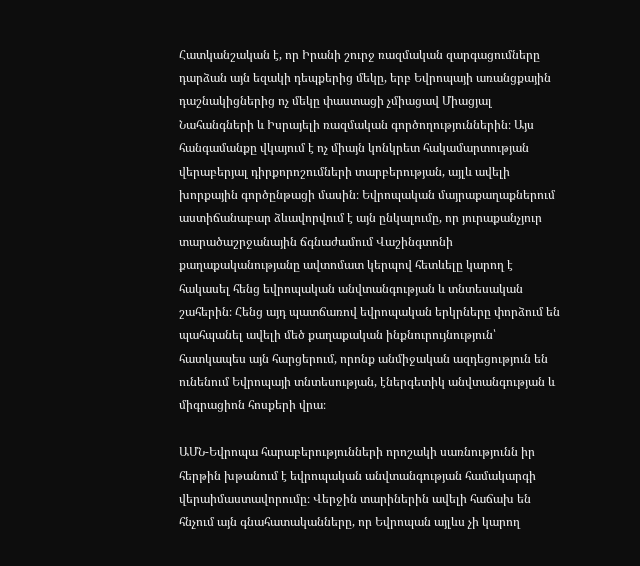Հատկանշական է, որ Իրանի շուրջ ռազմական զարգացումները դարձան այն եզակի դեպքերից մեկը, երբ Եվրոպայի առանցքային դաշնակիցներից ոչ մեկը փաստացի չմիացավ Միացյալ Նահանգների և Իսրայելի ռազմական գործողություններին։ Այս հանգամանքը վկայում է ոչ միայն կոնկրետ հակամարտության վերաբերյալ դիրքորոշումների տարբերության, այլև ավելի խորքային գործընթացի մասին։ Եվրոպական մայրաքաղաքներում աստիճանաբար ձևավորվում է այն ընկալումը, որ յուրաքանչյուր տարածաշրջանային ճգնաժամում Վաշինգտոնի քաղաքականությանը ավտոմատ կերպով հետևելը կարող է հակասել հենց եվրոպական անվտանգության և տնտեսական շահերին։ Հենց այդ պատճառով եվրոպական երկրները փորձում են պահպանել ավելի մեծ քաղաքական ինքնուրույնություն՝ հատկապես այն հարցերում, որոնք անմիջական ազդեցություն են ունենում Եվրոպայի տնտեսության, էներգետիկ անվտանգության և միգրացիոն հոսքերի վրա։

ԱՄՆ-Եվրոպա հարաբերությունների որոշակի սառնությունն իր հերթին խթանում է եվրոպական անվտանգության համակարգի վերաիմաստավորումը։ Վերջին տարիներին ավելի հաճախ են հնչում այն գնահատականները, որ Եվրոպան այլևս չի կարող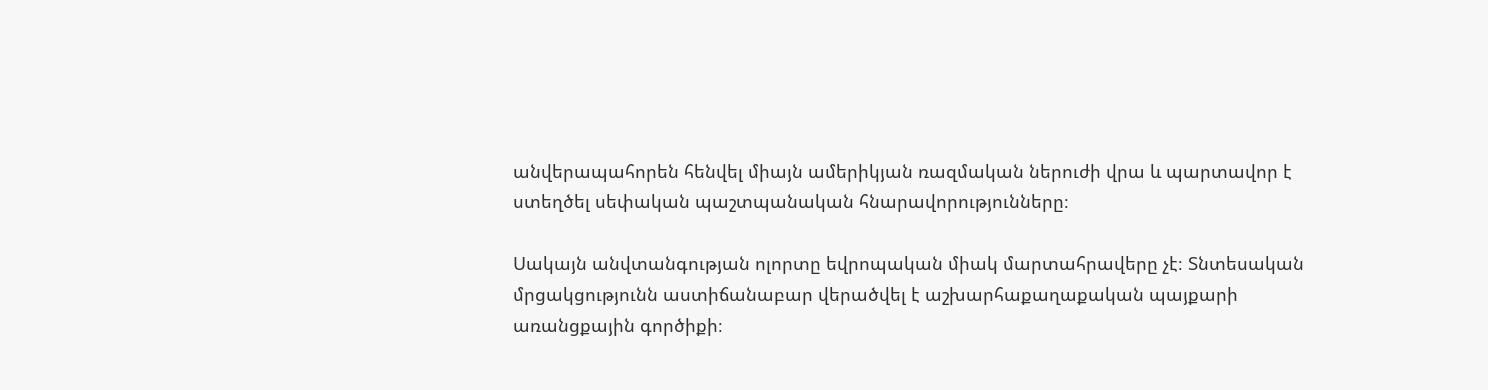անվերապահորեն հենվել միայն ամերիկյան ռազմական ներուժի վրա և պարտավոր է ստեղծել սեփական պաշտպանական հնարավորությունները։

Սակայն անվտանգության ոլորտը եվրոպական միակ մարտահրավերը չէ։ Տնտեսական մրցակցությունն աստիճանաբար վերածվել է աշխարհաքաղաքական պայքարի առանցքային գործիքի։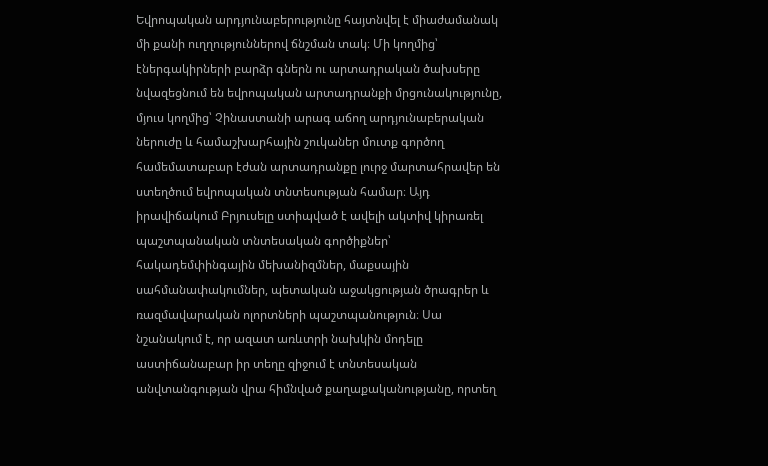Եվրոպական արդյունաբերությունը հայտնվել է միաժամանակ մի քանի ուղղություններով ճնշման տակ։ Մի կողմից՝ էներգակիրների բարձր գներն ու արտադրական ծախսերը նվազեցնում են եվրոպական արտադրանքի մրցունակությունը, մյուս կողմից՝ Չինաստանի արագ աճող արդյունաբերական ներուժը և համաշխարհային շուկաներ մուտք գործող համեմատաբար էժան արտադրանքը լուրջ մարտահրավեր են ստեղծում եվրոպական տնտեսության համար։ Այդ իրավիճակում Բրյուսելը ստիպված է ավելի ակտիվ կիրառել պաշտպանական տնտեսական գործիքներ՝ հակադեմփինգային մեխանիզմներ, մաքսային սահմանափակումներ, պետական աջակցության ծրագրեր և ռազմավարական ոլորտների պաշտպանություն։ Սա նշանակում է, որ ազատ առևտրի նախկին մոդելը աստիճանաբար իր տեղը զիջում է տնտեսական անվտանգության վրա հիմնված քաղաքականությանը, որտեղ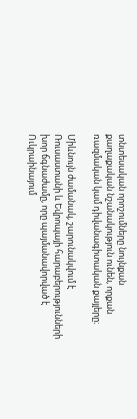տնտեսական որոշումները նույնքան քաղաքական նշանակություն ունեն, որքան ռազմական կամ դիվանագիտական քայլերը։

Միևնույն ժամանակ, շարունակվում է Ռուսաստանի և Եվրոպայի հարաբերությունների խոր ճգնաժամը, որը պայմանավորված է Ուկրաինայում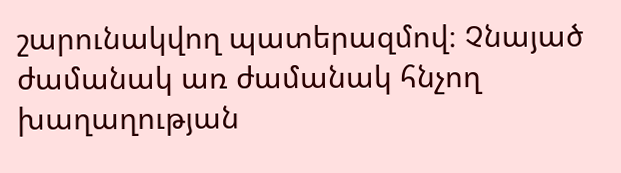շարունակվող պատերազմով։ Չնայած ժամանակ առ ժամանակ հնչող խաղաղության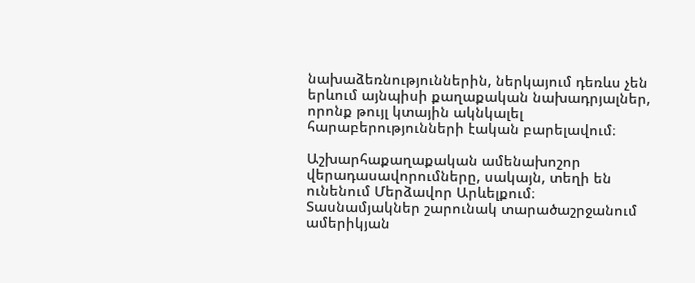նախաձեռնություններին, ներկայում դեռևս չեն երևում այնպիսի քաղաքական նախադրյալներ, որոնք թույլ կտային ակնկալել հարաբերությունների էական բարելավում։

Աշխարհաքաղաքական ամենախոշոր վերադասավորումները, սակայն, տեղի են ունենում Մերձավոր Արևելքում։ Տասնամյակներ շարունակ տարածաշրջանում ամերիկյան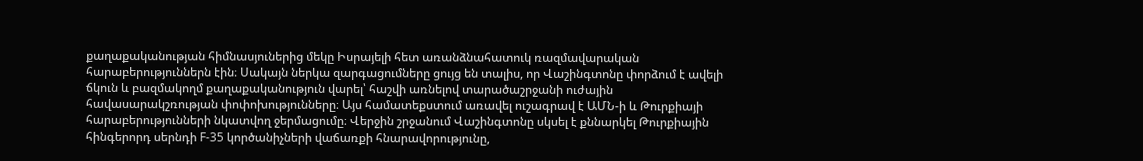քաղաքականության հիմնասյուներից մեկը Իսրայելի հետ առանձնահատուկ ռազմավարական հարաբերություններն էին։ Սակայն ներկա զարգացումները ցույց են տալիս, որ Վաշինգտոնը փորձում է ավելի ճկուն և բազմակողմ քաղաքականություն վարել՝ հաշվի առնելով տարածաշրջանի ուժային հավասարակշռության փոփոխությունները։ Այս համատեքստում առավել ուշագրավ է ԱՄՆ-ի և Թուրքիայի հարաբերությունների նկատվող ջերմացումը։ Վերջին շրջանում Վաշինգտոնը սկսել է քննարկել Թուրքիային հինգերորդ սերնդի F-35 կործանիչների վաճառքի հնարավորությունը,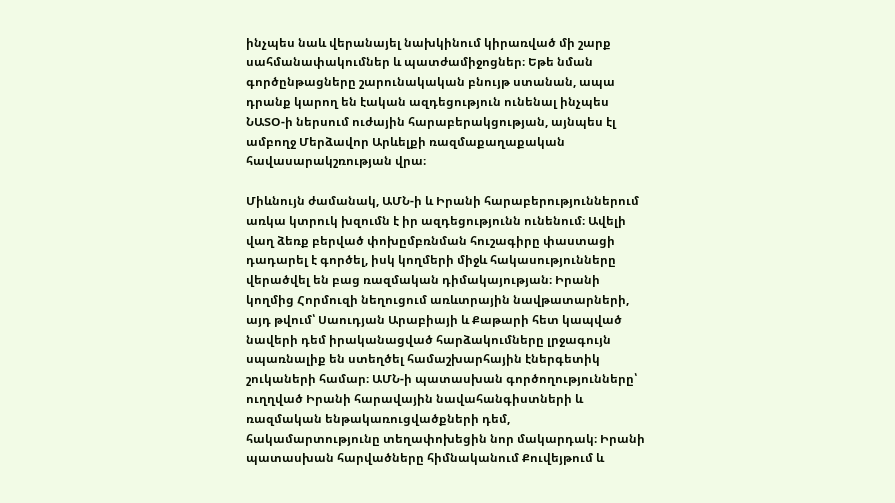ինչպես նաև վերանայել նախկինում կիրառված մի շարք սահմանափակումներ և պատժամիջոցներ։ Եթե նման գործընթացները շարունակական բնույթ ստանան, ապա դրանք կարող են էական ազդեցություն ունենալ ինչպես ՆԱՏՕ-ի ներսում ուժային հարաբերակցության, այնպես էլ ամբողջ Մերձավոր Արևելքի ռազմաքաղաքական հավասարակշռության վրա։

Միևնույն ժամանակ, ԱՄՆ-ի և Իրանի հարաբերություններում առկա կտրուկ խզումն է իր ազդեցությունն ունենում։ Ավելի վաղ ձեռք բերված փոխըմբռնման հուշագիրը փաստացի դադարել է գործել, իսկ կողմերի միջև հակասությունները վերածվել են բաց ռազմական դիմակայության։ Իրանի կողմից Հորմուզի նեղուցում առևտրային նավթատարների, այդ թվում՝ Սաուդյան Արաբիայի և Քաթարի հետ կապված նավերի դեմ իրականացված հարձակումները լրջագույն սպառնալիք են ստեղծել համաշխարհային էներգետիկ շուկաների համար։ ԱՄՆ-ի պատասխան գործողությունները՝ ուղղված Իրանի հարավային նավահանգիստների և ռազմական ենթակառուցվածքների դեմ, հակամարտությունը տեղափոխեցին նոր մակարդակ։ Իրանի պատասխան հարվածները հիմնականում Քուվեյթում և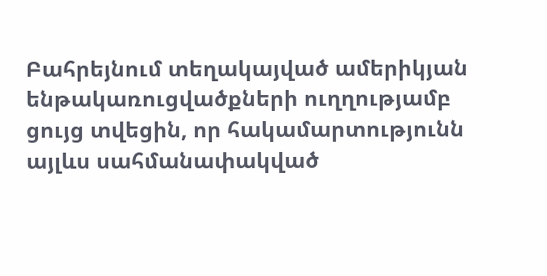Բահրեյնում տեղակայված ամերիկյան ենթակառուցվածքների ուղղությամբ ցույց տվեցին, որ հակամարտությունն այլևս սահմանափակված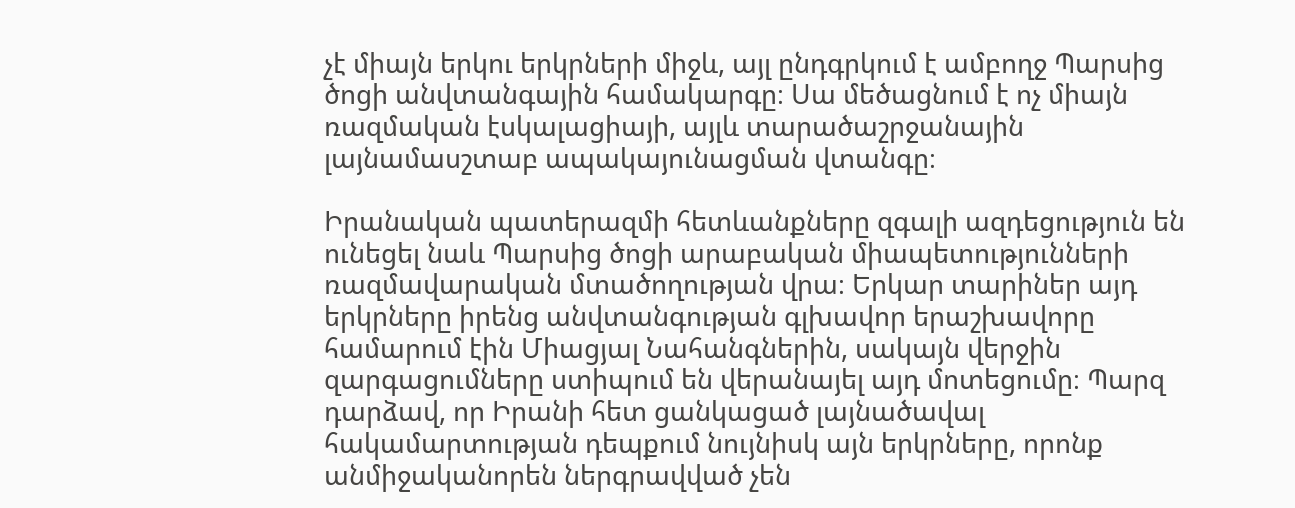չէ միայն երկու երկրների միջև, այլ ընդգրկում է ամբողջ Պարսից ծոցի անվտանգային համակարգը։ Սա մեծացնում է ոչ միայն ռազմական էսկալացիայի, այլև տարածաշրջանային լայնամասշտաբ ապակայունացման վտանգը։

Իրանական պատերազմի հետևանքները զգալի ազդեցություն են ունեցել նաև Պարսից ծոցի արաբական միապետությունների ռազմավարական մտածողության վրա։ Երկար տարիներ այդ երկրները իրենց անվտանգության գլխավոր երաշխավորը համարում էին Միացյալ Նահանգներին, սակայն վերջին զարգացումները ստիպում են վերանայել այդ մոտեցումը։ Պարզ դարձավ, որ Իրանի հետ ցանկացած լայնածավալ հակամարտության դեպքում նույնիսկ այն երկրները, որոնք անմիջականորեն ներգրավված չեն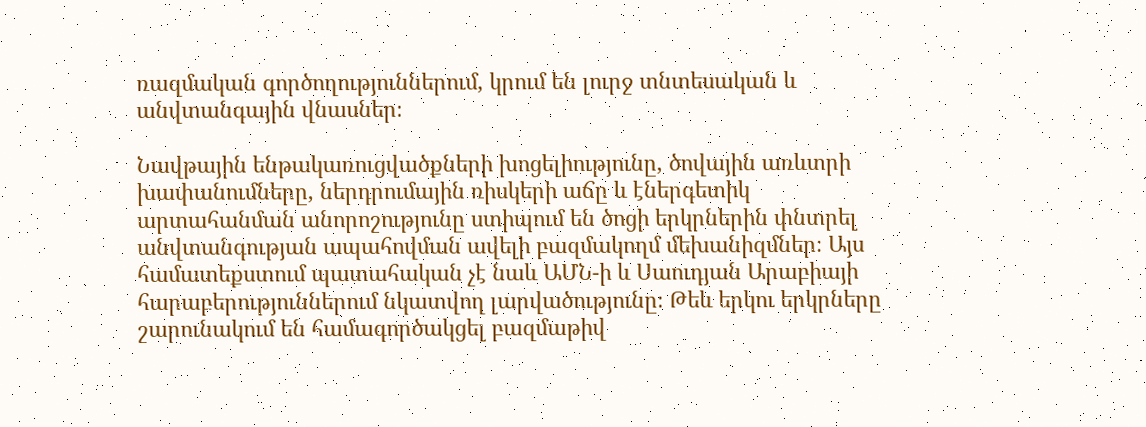ռազմական գործողություններում, կրում են լուրջ տնտեսական և անվտանգային վնասներ։

Նավթային ենթակառուցվածքների խոցելիությունը, ծովային առևտրի խափանումները, ներդրումային ռիսկերի աճը և էներգետիկ արտահանման անորոշությունը ստիպում են ծոցի երկրներին փնտրել անվտանգության ապահովման ավելի բազմակողմ մեխանիզմներ։ Այս համատեքստում պատահական չէ նաև ԱՄՆ-ի և Սաուդյան Արաբիայի հարաբերություններում նկատվող լարվածությունը։ Թեև երկու երկրները շարունակում են համագործակցել բազմաթիվ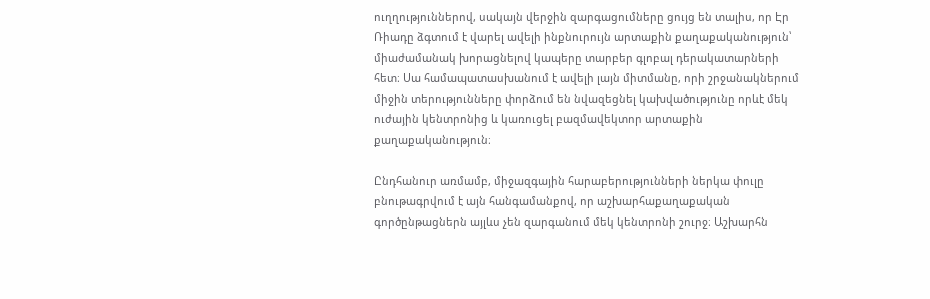ուղղություններով, սակայն վերջին զարգացումները ցույց են տալիս, որ Էր Ռիադը ձգտում է վարել ավելի ինքնուրույն արտաքին քաղաքականություն՝ միաժամանակ խորացնելով կապերը տարբեր գլոբալ դերակատարների հետ։ Սա համապատասխանում է ավելի լայն միտմանը, որի շրջանակներում միջին տերությունները փորձում են նվազեցնել կախվածությունը որևէ մեկ ուժային կենտրոնից և կառուցել բազմավեկտոր արտաքին քաղաքականություն։

Ընդհանուր առմամբ, միջազգային հարաբերությունների ներկա փուլը բնութագրվում է այն հանգամանքով, որ աշխարհաքաղաքական գործընթացներն այլևս չեն զարգանում մեկ կենտրոնի շուրջ։ Աշխարհն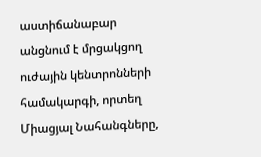աստիճանաբար անցնում է մրցակցող ուժային կենտրոնների համակարգի, որտեղ Միացյալ Նահանգները,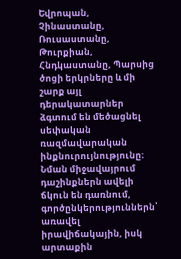Եվրոպան, Չինաստանը, Ռուսաստանը, Թուրքիան, Հնդկաստանը, Պարսից ծոցի երկրները և մի շարք այլ դերակատարներ ձգտում են մեծացնել սեփական ռազմավարական ինքնուրույնությունը։ Նման միջավայրում դաշինքներն ավելի ճկուն են դառնում, գործընկերություններն՝ առավել իրավիճակային, իսկ արտաքին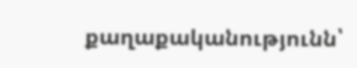քաղաքականությունն՝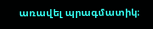առավել պրագմատիկ։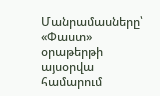Մանրամասները՝ «Փաստ» օրաթերթի այսօրվա համարում